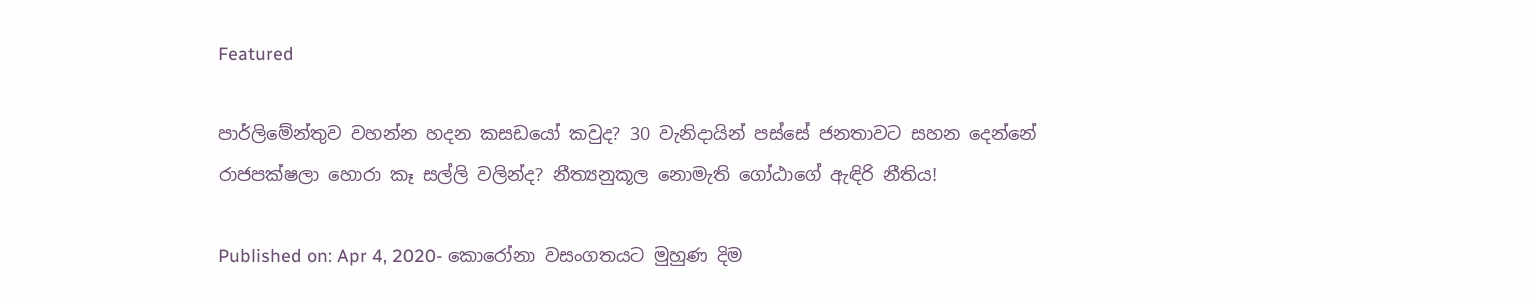Featured

පාර්ලිමේන්තුව වහන්න හදන කසඩයෝ කවුද? 30 වැනිදායින් පස්සේ ජනතාවට සහන දෙන්නේ රාජපක්ෂලා හොරා කෑ සල්ලි වලින්ද? නීත්‍යනුකූල නොමැති ගෝඨාගේ ඇඳිරි නීතිය!

Published on: Apr 4, 2020- කොරෝනා වසංගතයට මුහුණ දිම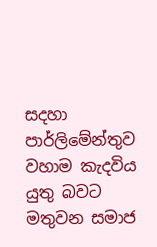සදහා පාර්ලිමේන්තුව වහාම කැදවිය යුතු බවට මතුවන සමාජ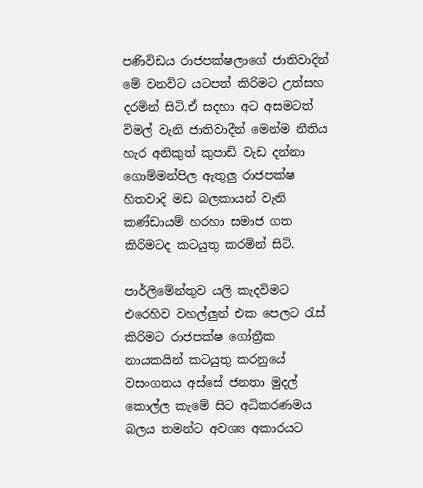පණිවිඩය රාජපක්ෂලාගේ ජාතිවාදින් මේ වනවිට යටපත් කිරිමට උත්සහ දරමින් සිටි.ඒ සදහා අට අසමටත් විමල් වැනි ජාතිවාදීන් මෙන්ම නීතිය හැර අනිකුත් කුපාඩි වැඩ දන්නා ගොම්මන්පිල ඇතුලු රාජපක්ෂ හිතවාදි මඩ බලකායන් වැනි කණ්ඩායම් හරහා සමාජ ගත කිරිමටද කටයුතු කරමින් සිටි.

පාර්ලිමේන්තුව යලි කැදවිමට එරෙහිව වහල්ලුන් එක පෙලට රැස් කිරිමට රාජපක්ෂ ගෝත්‍රීක නායකයින් කටයුතු කරනුයේ වසංගතය අස්සේ ජනතා මුදල් කොල්ල කැමේ සිට අධිකරණමය බලය තමන්ට අවශ්‍ය අකාරයට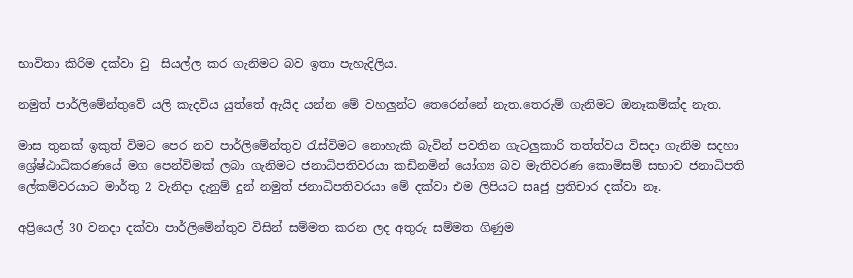භාවිතා කිරිම දක්වා වු  සියල්ල කර ගැනිමට බව ඉතා පැහැදිලිය.

නමුත් පාර්ලිමේන්තුවේ යලි කැදවිය යුත්තේ ඇයිද යන්න මේ වහලුන්ට තෙරෙන්නේ නැත.තෙරුම් ගැනිමට ඔනෑකම්ක්ද නැත.

මාස තුනක් ඉකුත් විමට පෙර නව පාර්ලිමේන්තුව රැස්විමට නොහැකි බැවින් පවතින ගැටලුකාරි තත්ත්වය විසදා ගැනිම සදහා ශ්‍රේෂ්ඨාධිකරණයේ මග පෙන්විමක් ලබා ගැනිමට ජනාධිපතිවරයා කඩිනමින් යෝග්‍ය බව මැතිවරණ කොමිසම් සභාව ජනාධිපති ලේකම්වරයාට මාර්තු 2 වැනිදා දැනුම් දුන් නමුත් ජනාධිපතිවරයා මේ දක්වා එම ලිපියට සaජු ප්‍රතිචාර දක්වා නෑ.

අප්‍රියෙල් 30 වනදා දක්වා පාර්ලිමේන්තුව විසින් සම්මත කරන ලද අතුරු සම්මත ගිණුම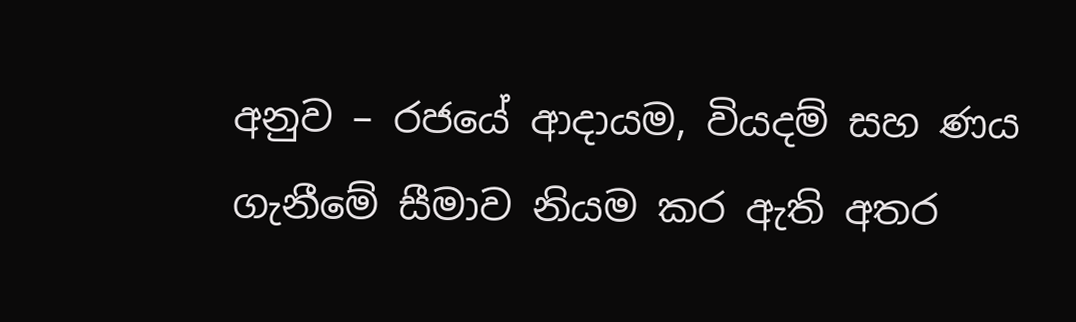අනුව – රජයේ ආදායම, වියදම් සහ ණය ගැනීමේ සීමාව නියම කර ඇති අතර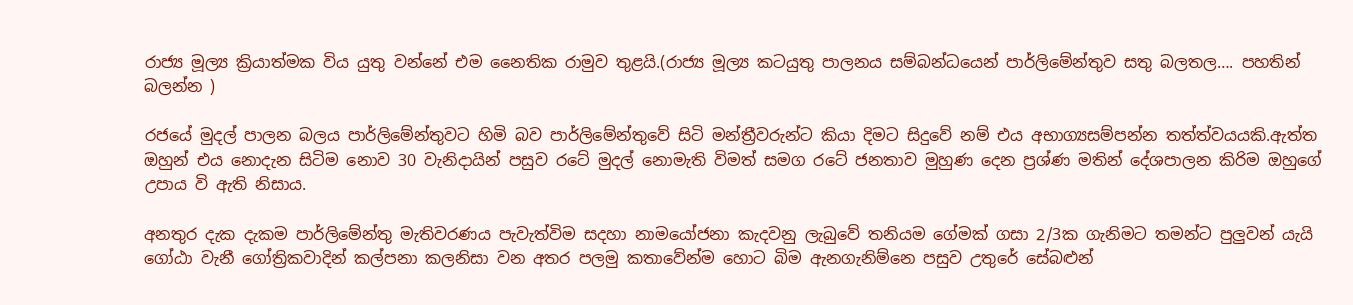රාජ්‍ය මූල්‍ය ක්‍රියාත්මක විය යුතු වන්නේ එම නෛතික රාමුව තුළයි.(රාජ්‍ය මූල්‍ය කටයුතු පාලනය සම්බන්ධයෙන් පාර්ලිමේන්තුව සතු බලතල…. පහතින් බලන්න )

රජයේ මුදල් පාලන බලය පාර්ලිමේන්තුවට හිමි බව පාර්ලිමේන්තුවේ සිටි මන්ත්‍රීවරුන්ට කියා දිමට සිදුවේ නම් එය අභාග්‍යසම්පන්න තත්ත්වයයකි.ඇත්ත ඔහුන් එය නොදැන සිටිම නොව 30 වැනිදායින් පසුව රටේ මුදල් නොමැති විමත් සමග රටේ ජනතාව මුහුණ දෙන ප්‍රශ්ණ මතින් දේශපාලන කිරිම ඔහුගේ උපාය වි ඇති නිසාය.

අනතුර දැක දැකම පාර්ලිමේන්තු මැතිවරණය පැවැත්විම සදහා නාමයෝජනා කැදවනු ලැබුවේ තනියම ගේමක් ගසා 2/3ක ගැනිමට තමන්ට පුලුවන් යැයි ගෝඨා වැනී ගෝත්‍රිකවාදින් කල්පනා කලනිසා වන අතර පලමු කතාවේන්ම හොට බිම ඇනගැනිම්නෙ පසුව උතුරේ සේබළුන්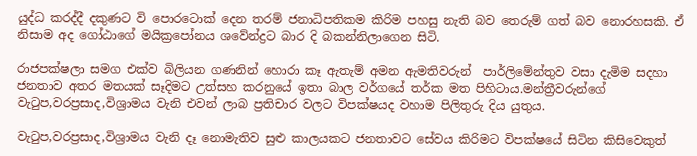යුද්ධ කරද්දී දකුණට වි පොරටොක් දෙන තරම් ජනාධිපතිකම කිරිම පහසු නැති බව තෙරුම් ගත් බව නොරහසකි. ඒ නිසාම අද ගෝඨාගේ මයික්‍රපෝනය ශවේන්ද්‍රට බාර දි බකන්නිලාගෙන සිටි.

රාජපක්ෂලා සමග එක්ව බිලියන ගණනින් හොරා කෑ ඇතැම් අමන ඇමතිවරුන්  පාර්ලිමේන්තුව වසා දැමිම සදහා ජනතාව අතර මතයක් සෑදිමට උත්සහ කරනුයේ ඉතා බාල වර්ගයේ තර්ක මත පිහිටාය.මන්ත්‍රීවරුන්ගේ වැටුප,වරප්‍රසාද,විශ්‍රාමය වැනි එවන් ලාබ ප්‍රතිචාර වලට විපක්ෂයද වහාම පිලිතුරු දිය යුතුය.

වැටුප,වරප්‍රසාද,විශ්‍රාමය වැනි දෑ නොමැතිව සුළු කාලයකට ජනතාවට සේවය කිරිමට විපක්ෂයේ සිටින කිසිවෙකුත්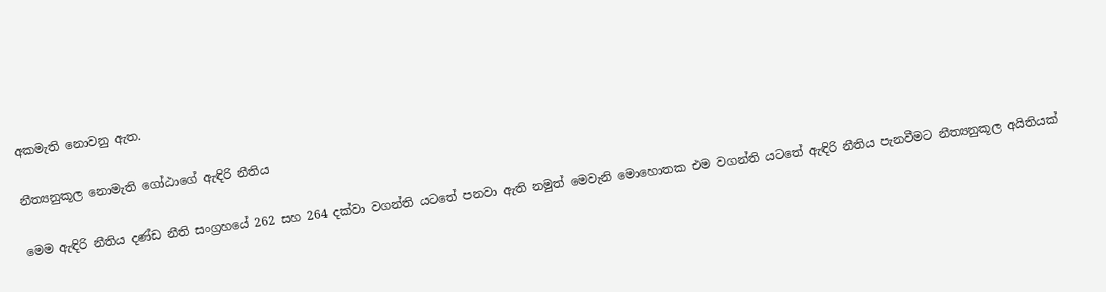අකමැති නොවනු ඇත.

නීත්‍යනුකූල නොමැති ගෝඨාගේ ඇඳිරි නීතිය

මෙම ඇඳිරි නීතිය දණ්ඩ නීති සංග්‍රහයේ 262 සහ 264 දක්වා වගන්ති යටතේ පනවා ඇති නමුත් මෙවැනි මොහොතක එම වගන්ති යටතේ ඇඳිරි නීතිය පැනවීමට නීත්‍යනුකූල අයිතියක්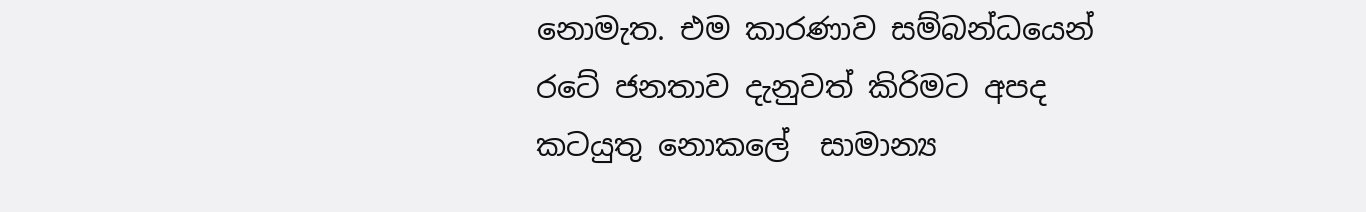නොමැත. එම කාරණාව සම්බන්ධයෙන් රටේ ජනතාව දැනුවත් කිරිමට අපද කටයුතු නොකලේ  සාමාන්‍ය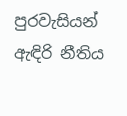පුරවැසියන් ඇඳිරි නීතිය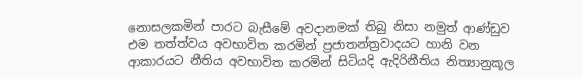නොසලකමින් පාරට බැසීමේ අවදානමක් තිබු නිසා නමුත් ආණ්ඩුව එම තත්ත්වය අවභාවිත කරමින් ප්‍රජාතන්ත්‍රවාදයට හානි වන ආකාරයට නීතිය අවභාවිත කරමින් සිටියදි ඇදිරිනීතිය නිත්‍යානුකූල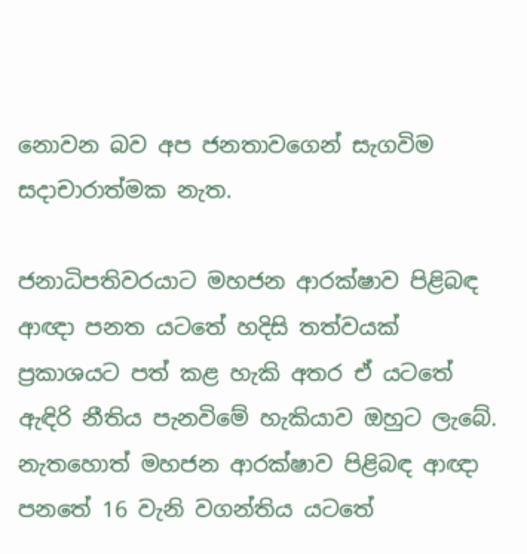නොවන බව අප ජනතාවගෙන් සැගවිම සදාචාරාත්මක නැත.

ජනාධිපතිවරයාට මහජන ආරක්ෂාව පිළිබඳ ආඥා පනත යටතේ හදිසි තත්වයක් ප්‍රකාශයට පත් කළ හැකි අතර ඒ යටතේ ඇඳිරි නීතිය පැනවිමේ හැකියාව ඔහුට ලැබේ. නැතහොත් මහජන ආරක්ෂාව පිළිබඳ ආඥා පනතේ 16 වැනි වගන්තිය යටතේ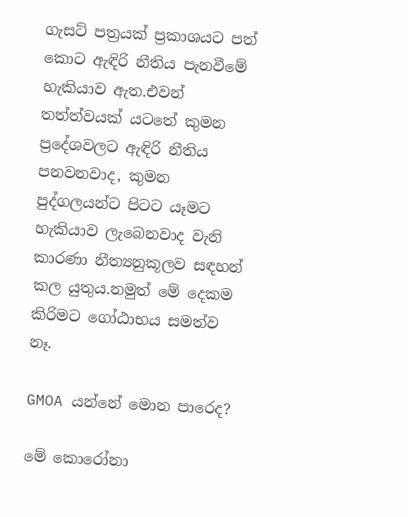ගැසට් පත්‍රයක් ප්‍රකාශයට පත් කොට ඇඳිරි නීතිය පැනවීමේ හැකියාව ඇත.එවන් තත්ත්වයක් යටතේ කුමන ප්‍රදේශවලට ඇඳිරි නීතිය පනවනවාද, කුමන පුද්ගලයන්ට පිටට යෑමට හැකියාව ලැබෙනවාද වැනි කාරණා නීත්‍යනුකූලව සඳහන් කල යුතුය.නමුත් මේ දෙකම කිරිමට ගෝඨාභය සමත්ව නෑ.

GMOA යන්නේ මොන පාරෙද?

මේ කොරෝනා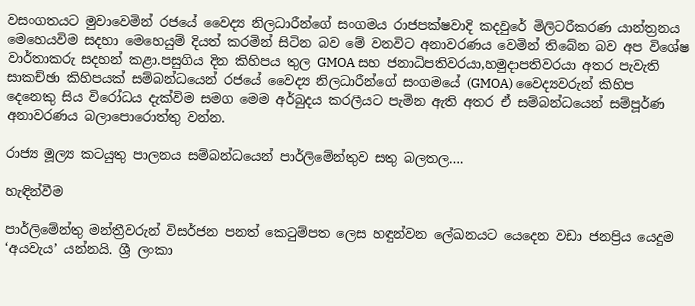වසංගතයට මුවාවෙමින් රජයේ වෛද්‍ය නිලධාරීන්ගේ සංගමය රාජපක්ෂවාදි කදවුරේ මිලිටරීකරණ යාන්ත්‍රනය මෙහෙයවිම සදහා මෙහෙයුම් දියත් කරමින් සිටින බව මේ වනවිට අනාවරණය වෙමින් තිබේන බව අප විශේෂ වාර්තාකරු සදහන් කළා.පසුගිය දින කිහිපය තුල GMOA සහ ජනාධිපතිවරයා,හමුදාපතිවරයා අතර පැවැති සාකච්ඡා කිහිපයක් සම්බන්ධයෙන් රජයේ වෛද්‍ය නිලධාරීන්ගේ සංගමයේ (GMOA) වෛද්‍යවරුන් කිහිප දෙනෙකු සිය විරෝධය දැක්විම සමග මෙම අර්බුදය කරලීයට පැමින ඇති අතර ඒ සම්බන්ධයෙන් සම්පූර්ණ අනාවරණය බලාපොරොත්තු වන්න.

රාජ්‍ය මූල්‍ය කටයුතු පාලනය සම්බන්ධයෙන් පාර්ලිමේන්තුව සතු බලතල….

හැඳින්වීම

පාර්ලිමේන්තු මන්ත්‍රීවරුන් විසර්ජන පනත් කෙටුම්පත ලෙස හඳුන්වන ලේඛනයට යෙදෙන වඩා ජනප්‍රිය යෙදුම ‘අයවැය’ යන්නයි. ශ්‍රී ලංකා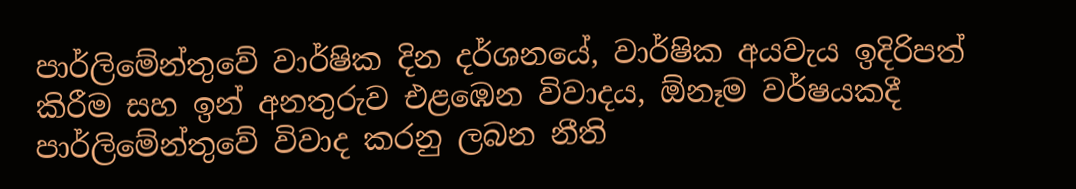පාර්ලිමේන්තුවේ වාර්ෂික දින දර්ශනයේ, වාර්ෂික අයවැය ඉදිරිපත් කිරීම සහ ඉන් අනතුරුව එළඹෙන විවාදය, ඕනෑම වර්ෂයකදී පාර්ලිමේන්තුවේ විවාද කරනු ලබන නීති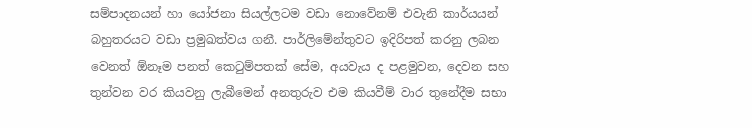සම්පාදනයන් හා යෝජනා සියල්ලටම වඩා නොවේනම් එවැනි කාර්යයන් බහුතරයට වඩා ප්‍රමුඛත්වය ගනී. පාර්ලිමේන්තුවට ඉදිරිපත් කරනු ලබන වෙනත් ඕනෑම පනත් කෙටුම්පතක් සේම, අයවැය ද පළමුවන, දෙවන සහ තුන්වන වර කියවනු ලැබීමෙන් අනතුරුව එම කියවීම් වාර තුනේදීම සභා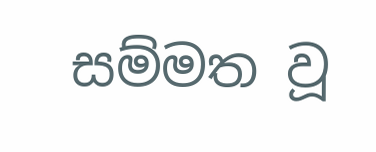සම්මත වූ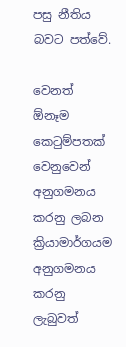පසු නීතිය බවට පත්වේ.

වෙනත් ඕනෑම කෙටුම්පතක් වෙනුවෙන් අනුගමනය කරනු ලබන ක්‍රියාමාර්ගයම අනුගමනය කරනු ලැබුවත්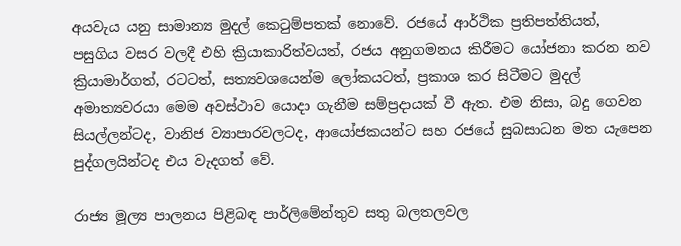අයවැය යනු සාමාන්‍ය මුදල් කෙටුම්පතක් නොවේ. රජයේ ආර්ථික ප්‍රතිපත්තියත්, පසුගිය වසර වලදී එහි ක්‍රියාකාරිත්වයත්, රජය අනුගමනය කිරීමට යෝජනා කරන නව ක්‍රියාමාර්ගත්, රටටත්, සත්‍යව‍ශයෙන්ම ලෝකයටත්, ප්‍රකාශ කර සිටීමට මුදල් අමාත්‍යවරයා මෙම අවස්ථාව යොදා ගැනීම සම්ප්‍රදායක් වී ඇත. එම නිසා, බදු ගෙවන සියල්ලන්ටද, වානිජ ව්‍යාපාරවලටද, ආ‍යෝජකයන්ට සහ රජයේ සුබසාධන මත යැපෙන පුද්ගලයින්ටද එය වැදගත් වේ.

රාජ්‍ය මූල්‍ය පාලනය පිළිබඳ පාර්ලිමේන්තුව සතු බලතලවල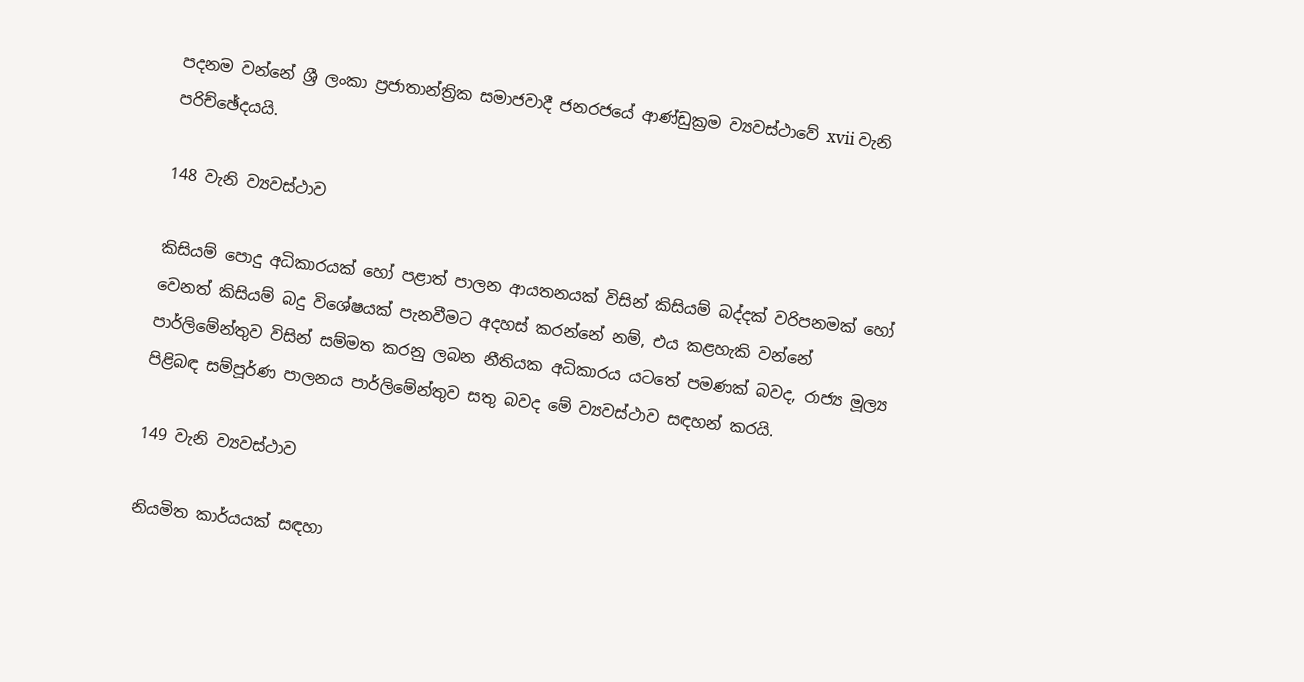පදනම වන්නේ ශ්‍රී ලංකා ප්‍රජාතාන්ත්‍රික සමාජවාදී ජනර‍ජයේ ආණ්ඩුක්‍රම ව්‍යවස්ථාවේ xvii වැනි පරිච්ඡේදයයි.

148 වැනි ව්‍යවස්ථාව

කිසියම් පොදු අධිකාරයක් හෝ පළාත් පාලන ආයතනයක් විසින් කිසියම් බද්දක් වරිපනමක් හෝ වෙනත් කිසියම් බදු විශේෂයක් පැනවීමට අදහස් කරන්නේ නම්, එය කළහැකි වන්නේ පාර්ලිමේන්තුව විසින් සම්මත කරනු ලබන නීතියක අධිකාරය යටතේ පමණක් බවද, රාජ්‍ය මූල්‍ය පිළිබඳ සම්පූර්ණ පාලනය පාර්ලිමේන්තුව සතු බවද මේ ව්‍යවස්ථාව සඳහන් කරයි.

149 වැනි ව්‍යවස්ථාව

නියමිත කාර්යයක් සඳහා‍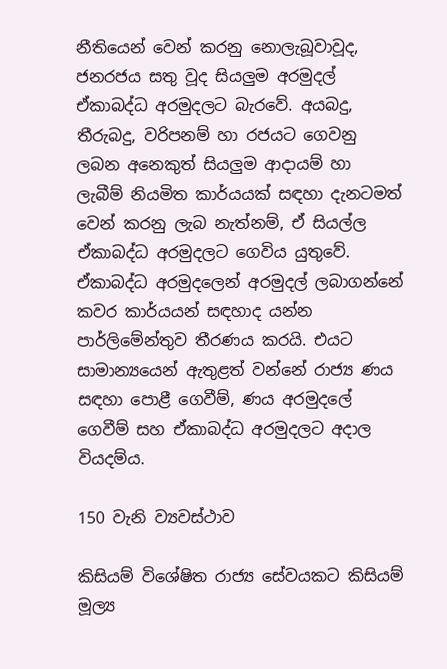නීතියෙන් වෙන් කරනු නොලැබූවාවූද, ජනරජය සතු වූද සියලුම අරමුදල් ඒකාබද්ධ අරමුදලට බැරවේ. අයබදු, තීරුබදු, වරිපනම් හා රජයට ගෙවනු ලබන අනෙකුත් සියලුම ආදායම් හා ලැබීම් නියමිත කාර්යයක් සඳහා දැනටමත් වෙන් කරනු ලැබ නැත්නම්, ඒ සියල්ල ඒකාබද්ධ අරමුදලට ගෙවිය යුතුවේ. ඒකාබද්ධ අරමුදලෙන් අරමුදල් ලබාගන්නේ කවර කාර්යයන් සඳහාද යන්න පාර්ලිමේන්තුව තීරණය කරයි. එයට සාමාන්‍යයෙන් ඇතුළත් වන්නේ රාජ්‍ය ණය සඳහා පොළී ගෙවීම්, ණය අරමුදලේ ගෙවීම් සහ ඒකාබද්ධ අරමුදලට අදාල වියදම්ය.

150 වැනි ව්‍යවස්ථාව

කිසියම් විශේෂිත රාජ්‍ය සේවයකට කිසියම් මූල්‍ය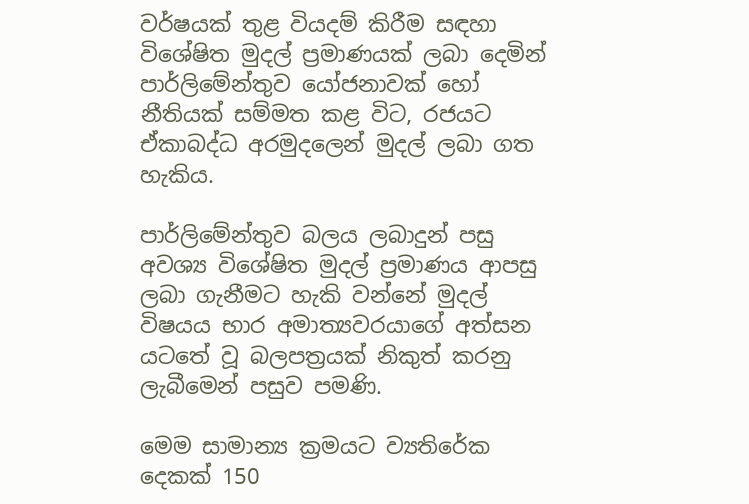වර්ෂයක් තුළ වියදම් කිරීම සඳහා විශේෂිත මුදල් ප්‍රමාණයක් ලබා දෙමින් පාර්ලිමේන්තුව යෝජනාවක් හෝ නීතියක් සම්මත කළ විට, රජයට ඒකාබද්ධ අරමුදලෙන් මුදල් ලබා ගත හැකිය.

පාර්ලිමේන්තුව බලය ලබාදුන් පසු අවශ්‍ය විශේෂිත මුදල් ප්‍රමාණය ආපසු ලබා ගැනීමට හැකි වන්නේ මුදල් විෂයය භාර අමාත්‍යවරයාගේ අත්සන යටතේ වූ බලපත්‍රයක් නිකුත් කරනු ලැබීමෙන් පසුව පමණි.

මෙම සාමාන්‍ය ක්‍රමයට ව්‍යතිරේක දෙකක් 150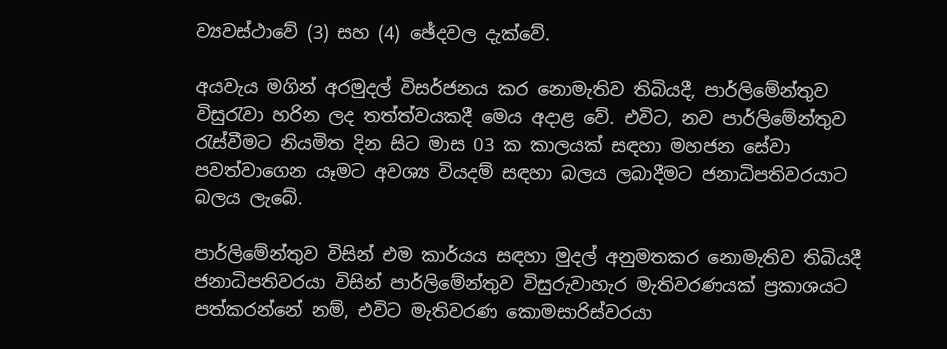ව්‍යවස්ථාවේ (3) සහ (4) ඡේදවල දැක්වේ.

අයවැය මගින් අරමුදල් විසර්ජනය කර නොමැතිව තිබියදී, පාර්ලිමේන්තුව විසුරැවා හරින ලද තත්ත්වයකදී මෙය අදාළ වේ. එවිට, නව පාර්ලිමේන්තුව රැස්වීමට නියමිත දින සිට මාස 03 ක කාලයක් සඳහා මහජන සේවා පවත්වාගෙන යෑමට අවශ්‍ය වියදම් සඳහා බලය ලබාදීමට ජනාධිපතිවරයාට බලය ලැබේ.

පාර්ලිමේන්තුව විසින් එම කාර්යය සඳහා මුදල් අනුමතකර නොමැතිව තිබියදී ජනාධිපතිවරයා විසින් පාර්ලිමේන්තුව විසුරුවාහැර මැතිවරණයක් ප්‍රකාශයට පත්කරන්නේ නම්, එවිට මැතිවරණ කොමසාරිස්වරයා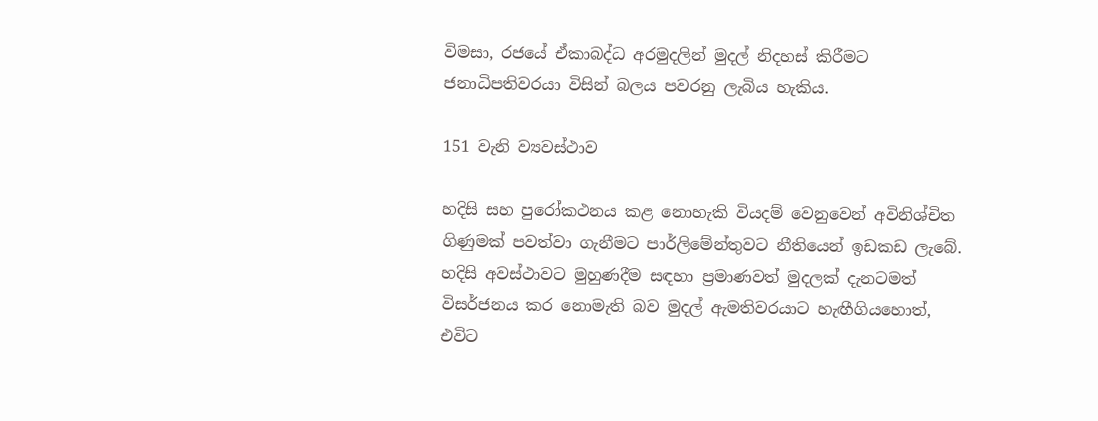විමසා, රජයේ ඒකාබද්ධ අරමුදලින් මුදල් නිදහස් කිරීමට ජනාධිපතිවරයා විසින් බලය පවරනු ලැබිය හැකිය.

151 වැනි ව්‍යවස්ථාව

හදිසි සහ පුරෝකථනය කළ නොහැකි වියදම් වෙනුවෙන් අවිනිශ්චිත ගිණුමක් පවත්වා ගැනීමට පාර්ලිමේන්තුවට නීතියෙන් ඉඩකඩ ලැබේ. හදිසි අවස්ථාවට මුහුණදීම සඳහා ප්‍රමාණවත් මුදලක් දැනටමත් විසර්ජනය කර නොමැති බව මුදල් ඇමතිවරයාට හැඟීගියහොත්, එවිට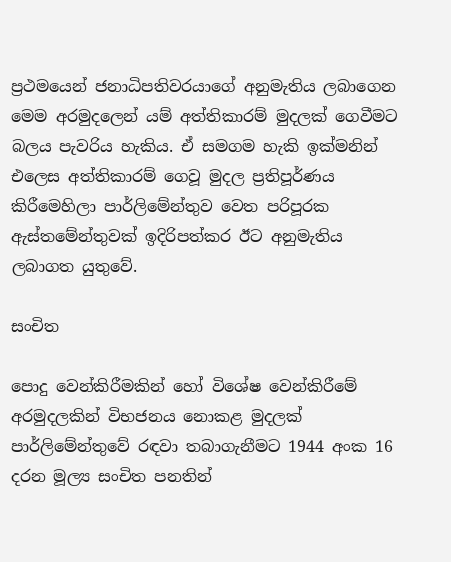ප්‍රථමයෙන් ජනාධිපතිවරයාගේ අනුමැතිය ලබාගෙන මෙම අරමුදලෙන් යම් අත්තිකාරම් මුදලක් ගෙවීමට බලය පැවරිය හැකිය. ඒ සමගම හැකි ඉක්මනින් එලෙස අත්තිකාරම් ගෙවූ මුදල ප්‍රතිපූර්ණය කිරීමෙහිලා පාර්ලිමේන්තුව වෙත පරිපූරක ඇස්තමේන්තුවක් ඉදිරිපත්කර ඊට අනුමැතිය ලබාගත යුතුවේ.

සංචිත

පොදු වෙන්කිරීමකින් හෝ විශේෂ වෙන්කිරීමේ අරමුදලකින් විභජනය නොකළ මුදලක් පාර්ලිමේන්තුවේ රඳවා තබාගැනීමට 1944 අංක 16 දරන මූල්‍ය සංචිත පනතින්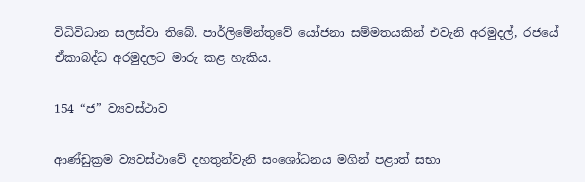විධිවිධාන සලස්වා තිබේ. පාර්ලිමේන්තුවේ යෝජනා සම්මතයකින් එවැනි අරමුදල්, රජයේ ඒකාබද්ධ අරමුදලට මාරු කළ හැකිය.

154 “ජ” ව්‍යවස්ථාව

ආණ්ඩුක්‍රම ව්‍යවස්ථාවේ දහතුන්වැනි සංශෝධනය මගින් පළාත් සභා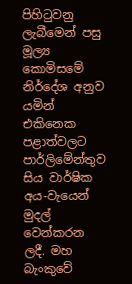පිහිටුවනු ලැබීමෙන් පසු මූල්‍ය කොමිසමේ නිර්දේශ අනුව යමින් එකිනෙක පළාත්වලට පාර්ලිමේන්තුව සිය වාර්ෂික අය-වැයෙන් මුදල් වෙන්කරන ලදී. මහ බැංකුවේ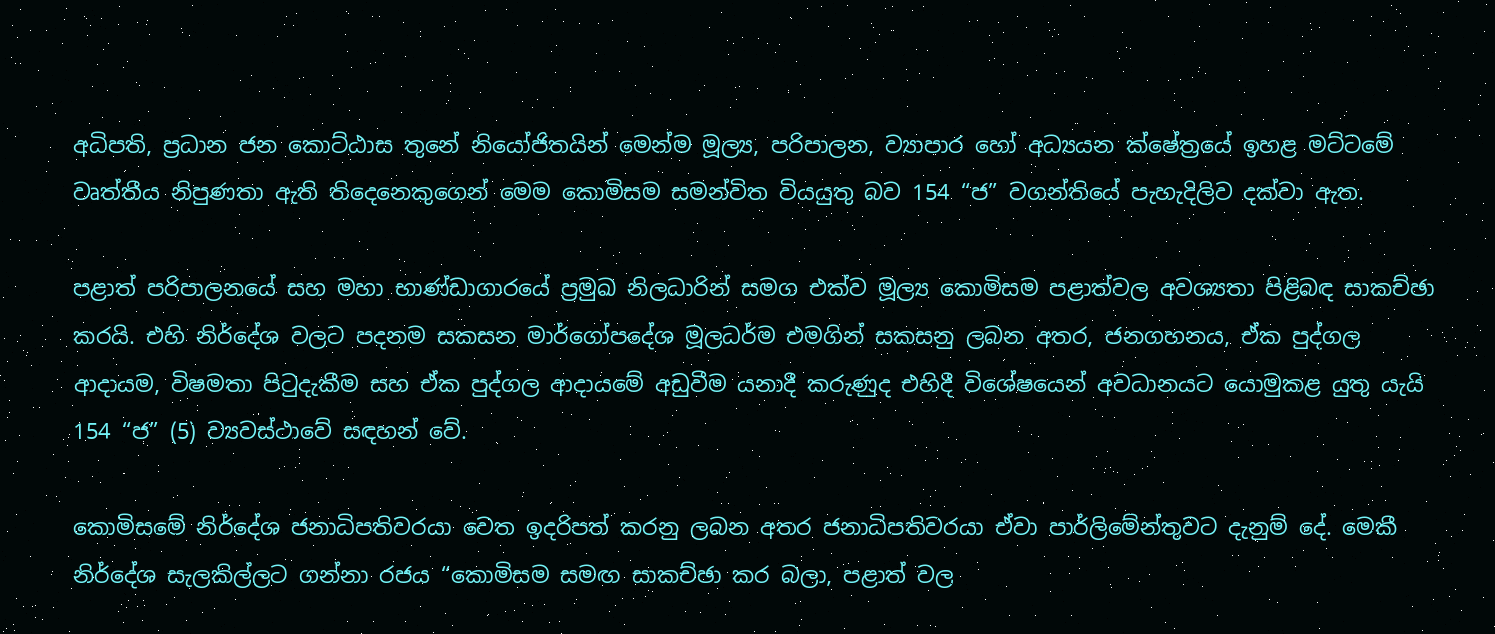අධිපති, ප්‍රධාන ජන කොට්ඨාස තුනේ නියෝජිතයින් මෙන්ම මූල්‍ය, පරිපාලන, ව්‍යාපාර හෝ අධ්‍යයන ක්ෂේත්‍රයේ ඉහළ මට්ටමේ වෘත්තීය නිපුණතා ඇති තිදෙනෙකුගෙන් මෙම කොමිසම සමන්විත වියයුතු බව 154 “ජ” වගන්තියේ පැහැදිලිව දක්වා ඇත.

පළාත් පරිපාලනයේ සහ මහා භාණ්ඩාගාරයේ ප්‍රමුඛ නිලධාරින් සමග එක්ව මූල්‍ය කොමිසම පළාත්වල අවශ්‍යතා පිළිබඳ සාකච්ඡා කරයි. එහි නිර්දේශ වලට පදනම සකසන මාර්ගෝපදේශ මූලධර්ම එමගින් සකසනු ලබන අතර, ජනගහනය, ඒක පුද්ගල ආදායම, විෂමතා පිටුදැකීම සහ ඒක පුද්ගල ආදායමේ අඩුවීම යනාදී කරුණුද එහිදී විශේෂයෙන් අවධානයට යොමුකළ යුතු යැයි 154 “ජ” (5) ව්‍යවස්ථාවේ සඳහන් වේ.

කොමිසමේ නිර්දේශ ජනාධිපතිවරයා වෙත ඉදරිපත් කරනු ලබන අතර ජනාධිපතිවරයා ඒවා පාර්ලිමේන්තුවට දැනුම් දේ. මෙකී නිර්දේශ සැලකිල්ලට ගන්නා රජය “කොමිසම සමඟ සාකච්ඡා කර බලා, පළාත් වල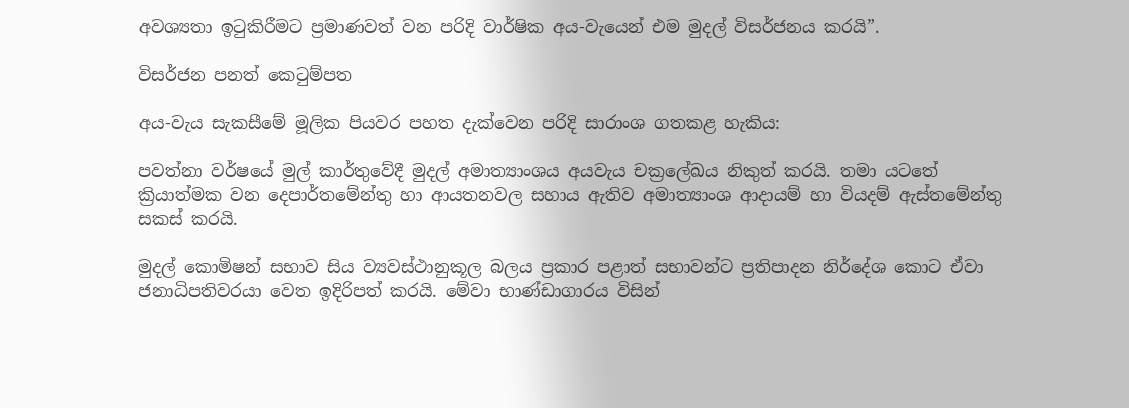අවශ්‍යතා ඉටුකිරීමට ප්‍රමාණවත් වන පරිදි වාර්ෂික අය-වැයෙන් එම මුදල් විසර්ජනය කරයි”.

විසර්ජන පනත් කෙටුම්පත

අය-වැය සැකසීමේ මූලික පියවර පහත දැක්වෙන පරිදි සාරාංශ ගතකළ හැකිය:

පවත්නා වර්ෂයේ මුල් කාර්තුවේදී මුදල් අමාත්‍යාංශය අයවැය චක්‍රලේඛය නිකුත් කරයි. තමා යටතේ ක්‍රියාත්මක වන දෙපාර්තමේන්තු හා ආයතනවල සහාය ඇතිව අමාත්‍යාංශ ආදායම් හා වියදම් ඇස්තමේන්තු සකස් කරයි.

මුදල් කොමිෂන් සභාව සිය ව්‍යවස්ථානුකූල බලය ප්‍රකාර පළාත් සභාවන්ට ප්‍රතිපාදන නිර්දේශ කොට ඒවා ජනාධිපතිවරයා වෙත ඉදිරිපත් කරයි. මේවා භාණ්ඩාගාරය විසින්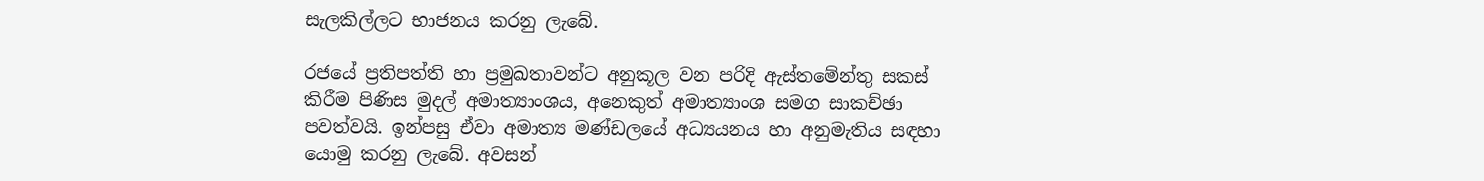සැලකිල්ලට භාජනය කරනු ලැබේ.

රජයේ ප්‍රතිපත්ති හා ප්‍රමුඛතාවන්ට අනුකූල වන පරිදි ඇස්තමේන්තු සකස් කිරීම පිණිස මුදල් අමාත්‍යාංශය, අනෙකුත් අමාත්‍යාංශ සමග සාකච්ඡා පවත්වයි. ඉන්පසු ඒවා අමාත්‍ය මණ්ඩලයේ අධ්‍යයනය හා අනුමැතිය සඳහා යොමු කරනු ලැබේ. අවසන්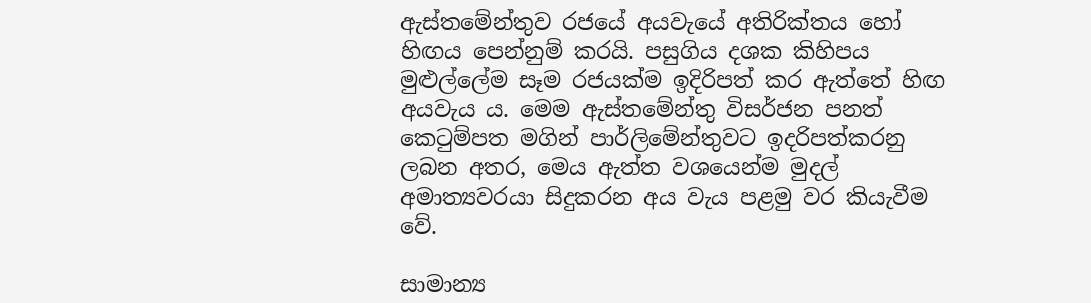ඇස්තමේන්තුව රජයේ අයවැයේ අතිරික්තය හෝ හිඟය පෙන්නුම් කරයි. පසුගිය දශක කිහිපය මුළුල්ලේම සෑම රජයක්ම ඉදිරිපත් කර ඇත්තේ හිඟ අය‍වැය ය. මෙම ඇස්තමේන්තු විසර්ජන පනත් කෙටුම්පත මගින් පාර්ලිමේන්තුවට ඉදරිපත්කරනු ලබන අතර, මෙය ඇත්ත වශයෙන්ම මුදල් අමාත්‍යවරයා සිදුකරන අය වැය පළමු වර කියැවීම වේ.

සාමාන්‍ය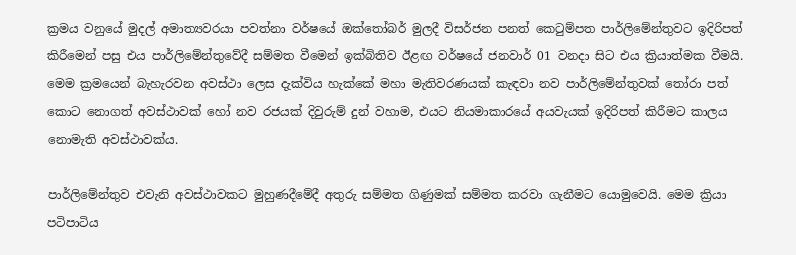ක්‍රමය වනුයේ මුදල් අමාත්‍යවරයා පවත්නා වර්ෂයේ ‍ඔක්තෝබර් මුලදී විසර්ජන පනත් කෙටුම්පත පාර්ලිමේන්තු‍වට ඉදිරිපත් කිරීමෙන් පසු එය පාර්ලිමේන්තුවේදී සම්මත වීමෙන් ඉක්බිතිව ඊළඟ වර්ෂයේ ජනවාර් 01 වනදා සිට එය ක්‍රියාත්මක වීමයි. මෙම ක්‍රමයෙන් බැහැරවන අවස්ථා ලෙස දැක්විය හැක්කේ මහා මැතිවරණයක් කැඳවා නව පාර්ලිමේන්තුවක් තෝරා පත් කොට නොගත් අවස්ථාවක් හෝ නව රජයක් දිවුරුම් දුන් වහාම, එයට නියමාකාරයේ අයවැයක් ඉදිරිපත් කිරීමට කාලය නොමැති අවස්ථාවක්ය.

පාර්ලිමේන්තුව එවැනි අවස්ථාවකට මුහුණදීමේදී අතුරු සම්මත ගිණුමක් සම්මත කරවා ගැනීමට යොමුවෙයි. මෙම ක්‍රියා පටිපාටිය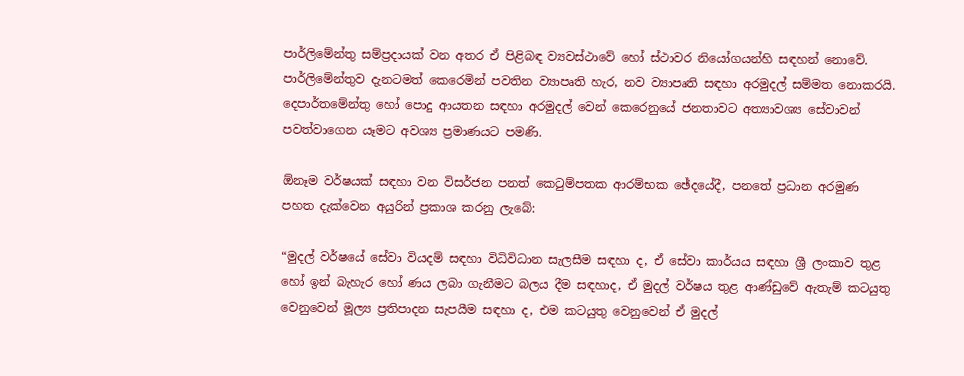පාර්ලිමේන්තු සම්ප්‍රදායක් වන අතර ඒ පිළිබඳ ව්‍යවස්ථාවේ හෝ ස්ථාවර ‍නියෝගයන්හි සඳහන් නොවේ. පාර්ලිමේන්තුව දැනටමත් කෙරෙමින් පවතින ව්‍යාපෘති හැර, නව ව්‍යාපෘති සඳහා‍ අරමුදල් සම්මත නොකරයි. දෙපාර්තමේන්තු හෝ පොදු ආයතන සඳහා අරමුදල් වෙන් කෙරෙනුයේ ජනතාවට අත්‍යාවශ්‍ය සේවාවන් පවත්වාගෙන යෑමට අවශ්‍ය ප්‍රමාණයට පමණි.

ඕනෑම වර්ෂයක් සඳහා වන විසර්ජන පනත් කෙටුම්පතක ආරම්භක ඡේදයේදී, පනතේ ප්‍රධාන අරමුණ පහත දැක්වෙන අයුරින් ප්‍රකාශ කරනු ලැබේ:

“මුදල් වර්ෂයේ සේවා වියදම් සඳහා විධිවිධාන සැලසීම සඳහා ද, ඒ සේවා කාර්යය සඳහා ශ්‍රී ලංකාව තුළ හෝ ඉන් බැහැර හෝ ණය ලබා ගැනීමට බලය දීම සඳහාද, ඒ මුදල් වර්ෂය තුළ ආණ්ඩුවේ ඇතැම් කටයුතු වෙනුවෙන් මූල්‍ය ප්‍රතිපාදන සැපයීම සඳහා ද, එම කටයුතු වෙනුවෙන් ඒ මුදල්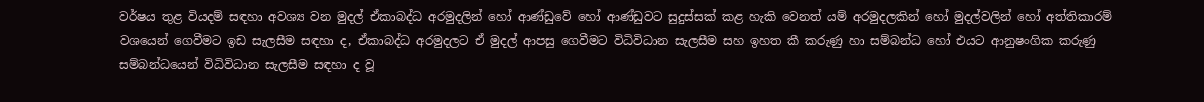වර්ෂය තුළ වියදම් සඳහා අවශ්‍ය වන මුදල් ඒකාබද්ධ අරමුදලින් හෝ ආණ්ඩුවේ හෝ ආණ්ඩුවට සුදුස්සක් කළ හැකි වෙනත් යම් අරමුදලකින් හෝ මුදල්වලින් හෝ අත්තිකාරම් වශයෙන් ගෙවීමට ඉඩ සැලසීම සඳහා ද, ඒකාබද්ධ අරමුදලට ඒ මුදල් ආපසු ගෙවීමට විධිවිධාන සැලසීම සහ ඉහත කී කරුණු හා සම්බන්ධ හෝ එයට ආනුෂංගික කරුණු සම්බන්ධයෙන් විධිවිධාන සැලසීම සඳහා ද වූ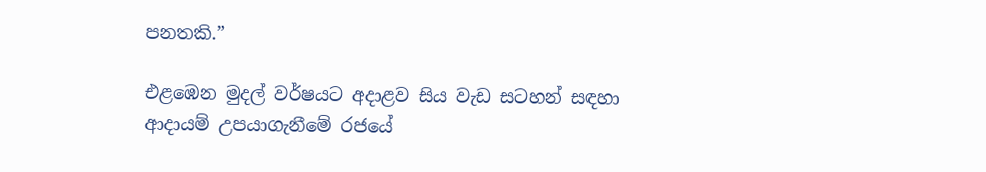පනතකි.”

එළඹෙන මුදල් වර්ෂයට අදාළව සිය වැඩ සටහන් සඳහා ආදායම් උපයාගැනීමේ රජයේ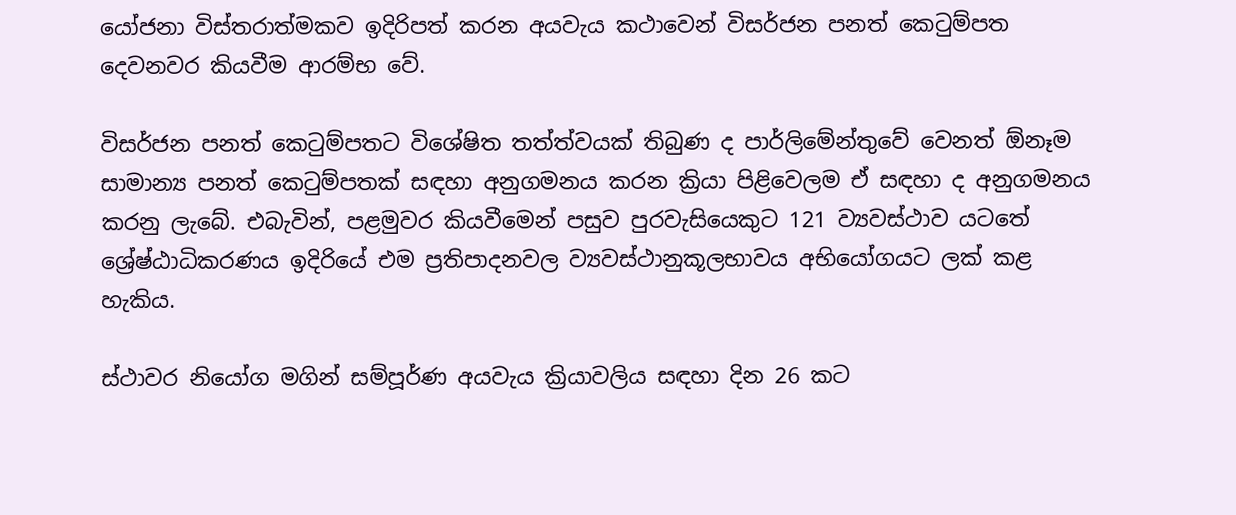යෝජනා විස්තරාත්මකව ඉදිරිපත් කරන අයවැය කථාවෙන් විසර්ජන පනත් කෙටුම්පත දෙවනවර කියවීම ආරම්භ වේ.

විසර්ජන පනත් කෙටුම්පතට විශේෂිත තත්ත්වයක් තිබුණ ද පාර්ලිමේන්තුවේ වෙනත් ඕනෑම සාමාන්‍ය පනත් කෙටුම්පතක් සඳහා අනුගමනය කරන ක්‍රියා පිළිවෙලම ඒ සඳහා ද අනුගමනය කරනු ලැබේ. එබැවින්, පළමුවර කියවීමෙන් පසුව පුරවැසියෙකුට 121 ව්‍යවස්ථාව යටතේ ශ්‍රේෂ්ඨාධිකරණය ඉදිරියේ එම ප්‍රතිපාදනවල ව්‍යවස්ථානුකූලභාවය අභියෝගයට ලක් කළ හැකිය.

ස්ථාවර නියෝග මගින් සම්පූර්ණ අයවැය ක්‍රියාවලිය සඳහා දින 26 කට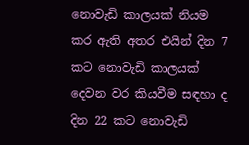නොවැඩි කාලයක් නියම කර ඇති අතර එයින් දින 7 කට නො‍වැඩි කාලයක් දෙවන වර කියවීම සඳහා ද දින 22 කට නොවැඩි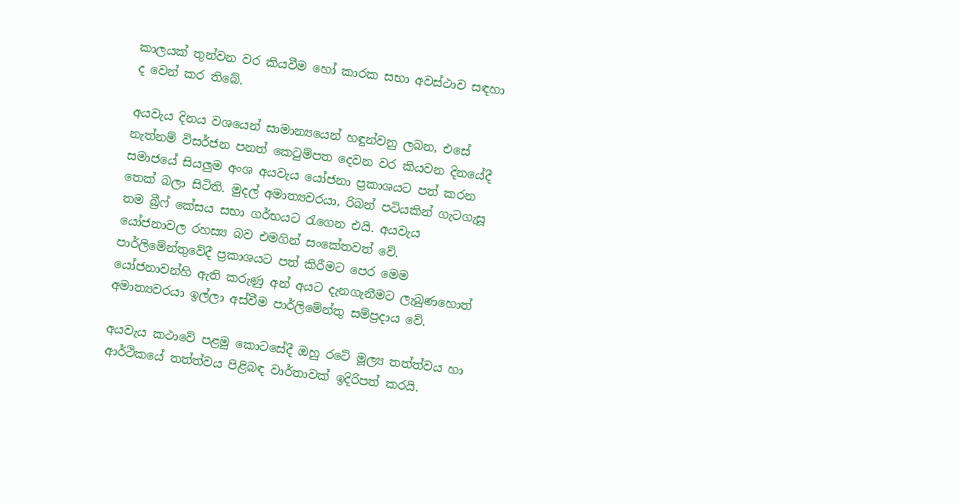කාලයක් තුන්වන වර කියවීම හෝ කාරක සභා අවස්ථාව සඳහා ද වෙන් කර තිබේ.

අයවැය දිනය වශයෙන් සාමාන්‍යයෙන් හඳුන්වනු ලබන, එසේ නැත්නම් විසර්ජන පනත්‍ කෙටුම්පත දෙවන වර කියවන දිනයේදී සමාජයේ සියලුම අංශ අයවැය යෝජනා ප්‍රකාශයට පත් කරන තෙක් බලා සිටිති. මුදල් අමාත්‍යවරයා, රිබන් පටියකින් ගැටගැසූ තම බ්‍රීෆ් කේසය සභා ගර්භයට රැගෙන එයි. අයවැය යෝජනාවල රහස්‍ය බව එමගින් සංකේතවත් වේ. පාර්ලිමේන්තුවේදී ප්‍රකාශයට පත් කිරීමට පෙර මෙම යෝජනාවන්හි ඇති කරුණු අන් අයට දැනගැනීමට ලැබුණහොත් අමාත්‍යවරයා ඉල්ලා අස්වීම පාර්ලිමේන්තු සම්ප්‍රදාය වේ.

අයවැය කථාවේ පළමු කොටසේදී ඔහු රටේ මූල්‍ය තත්ත්වය හා ආර්ථිකයේ තත්ත්වය පිළිබඳ වාර්තාවක් ඉදිරිපත් කරයි.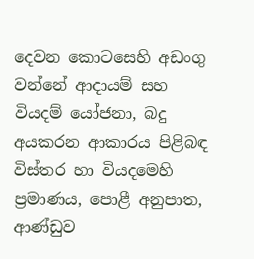දෙවන කොටසෙහි අඩංගු වන්නේ ආදායම් සහ වියදම් යෝජනා, බදු අයකරන ආකාරය පිළිබඳ විස්තර හා වියදමෙහි ප්‍රමාණය, පොළී අනුපාත, ආණ්ඩුව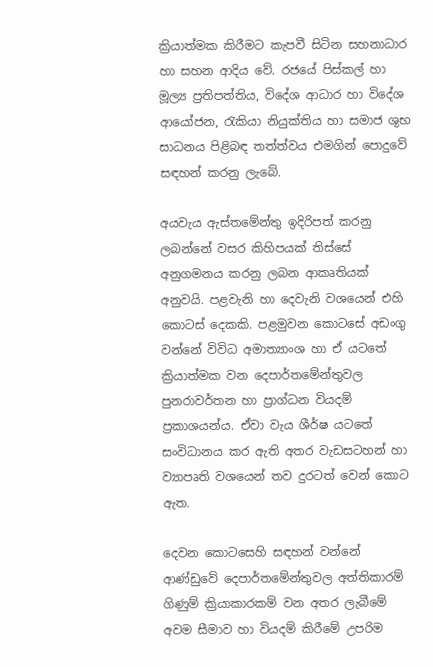ක්‍රියාත්මක කිරීමට කැපවී සිටින සහනාධාර හා සහන ආදිය වේ. රජයේ පිස්කල් හා මූල්‍ය ප්‍රතිපත්තිය, විදේශ ආධාර හා විදේශ ආයෝජන, රැකියා නියුක්තිය හා සමාජ ශුභ සාධනය පිළිබඳ තත්ත්වය එමගින් පොදුවේ සඳහන් කරනු ලැබේ.

අයවැය ඇස්තමේන්තු ඉදිරිපත් කරනු ලබන්නේ වසර කිහිපයක් තිස්සේ අනුගමනය කරනු ලබන ආකෘතියක් අනුවයි. පළවැනි හා දෙවැනි වශයෙන් එහි කොටස් දෙකකි. පළමුවන කොටසේ අඩංගු වන්නේ විවිධ අමාත්‍යාංශ හා ඒ යටතේ ක්‍රියාත්මක වන දෙපාර්තමේන්තුවල පුනරාවර්තන හා ප්‍රාග්ධන වියදම් ප්‍රකාශයන්ය. ඒවා වැය ශීර්ෂ යට‍තේ සංවිධානය කර ඇති අතර වැඩසටහන් හා ව්‍යාපෘති වශයෙන් තව දුරටත් වෙන් කොට ඇත.

දෙවන කොටසෙහි සඳහන් වන්නේ ආණ්ඩුවේ දෙපාර්තමේන්තුවල අත්තිකාරම් ගිණුම් ක්‍රියාකාරකම් වන අතර ලැබීමේ අවම සීමාව හා වියදම් කිරීමේ උපරිම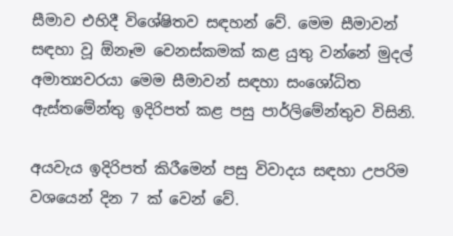සීමාව එහිදී විශේෂිතව සඳහන් වේ. මෙම සීමාවන් සඳහා වූ ඕනෑම වෙනස්කමක් කළ යුතු වන්නේ මුදල් අමාත්‍යවරයා මෙම සීමාවන් සඳහා සංශෝධිත ඇස්තමේන්තු ඉදිරිපත් කළ පසු පාර්ලිමේන්තුව විසිනි.

අයවැය ඉදිරිපත් කිරීමෙන් පසු විවාදය සඳහා උපරිම වශයෙන් දින 7 ක් වෙන් වේ.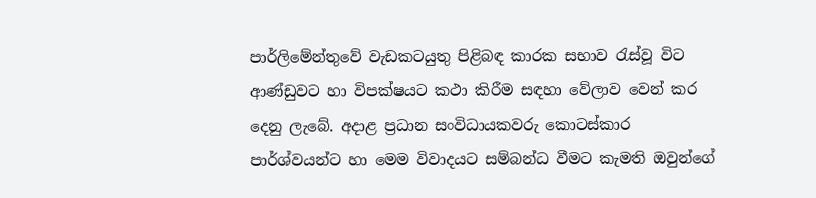පාර්ලිමේන්තුවේ වැඩකටයුතු පිළිබඳ කාරක සභාව රැස්වූ විට ආණ්ඩුවට හා විපක්ෂයට කථා කිරීම සඳහා වේලාව වෙන් කර දෙනු ලැබේ. අදාළ ප්‍රධාන සංවිධායකවරු කොටස්කාර පාර්ශ්වයන්ට හා මෙම විවාදයට සම්බන්ධ වීමට කැමති ඔවුන්ගේ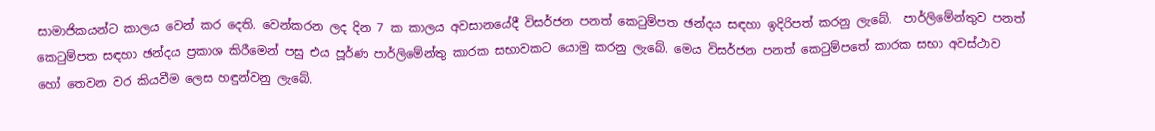සාමාජිකයන්ට කාලය වෙන් කර දෙති. වෙන්කරන ලද දින 7 ක කාලය අවසානයේදී විසර්ජන පනත් කෙටුම්පත ඡන්දය සඳහා ඉදිරිපත් කරනු ලැබේ.  පාර්ලිමේන්තුව පනත් කෙටුම්පත සඳහා ඡන්දය ප්‍රකාශ කිරීමෙන් පසු එය පූර්ණ පාර්ලිමේන්තු කාරක සභාවකට යොමු කරනු ලැබේ. මෙය විසර්ජන පනත් කෙටුම්පතේ කාරක සභා අවස්ථාව හෝ තෙවන වර කියවීම ලෙස හඳුන්වනු ලැබේ.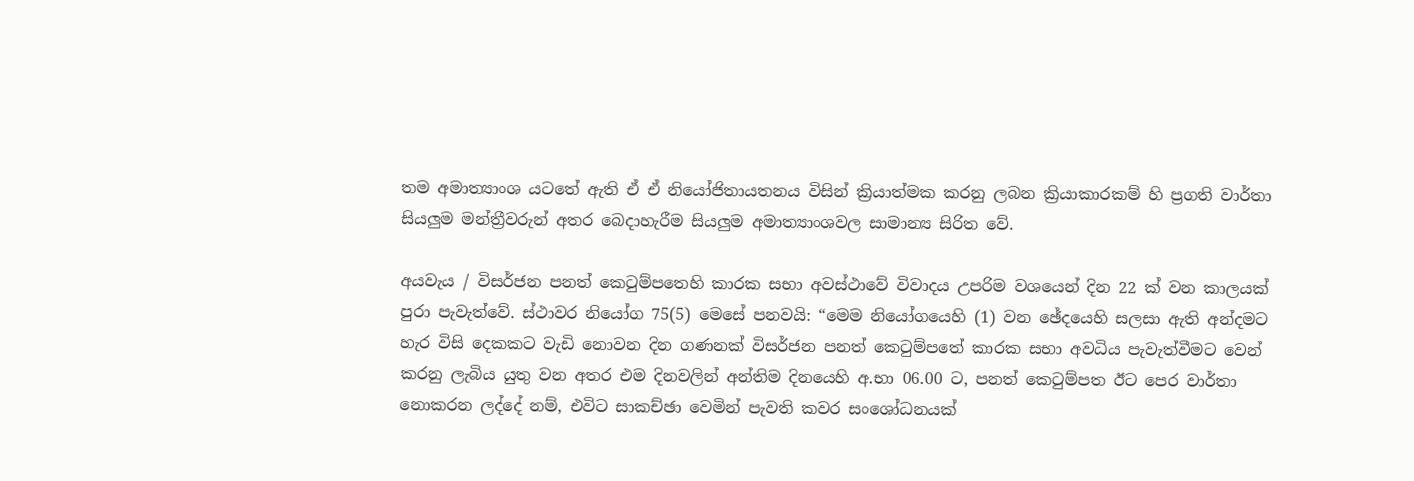තම අමාත්‍යාංශ යටතේ ඇති ඒ ඒ නියෝජිතායතනය විසින් ක්‍රියාත්මක කරනු ලබන ක්‍රියාකාරකම් හි ප්‍රගති වාර්තා සියලුම මන්ත්‍රීවරුන් අතර බෙදාහැරීම සියලුම අමාත්‍යාංශවල සාමාන්‍ය සිරිත වේ.

අයවැය / විසර්ජන පනත් කෙටුම්පතෙහි කාරක සභා අවස්ථාවේ විවාදය උපරිම වශයෙන් දින 22 ක් වන කාලයක් පුරා පැවැත්වේ. ස්ථාවර නියෝග 75(5) මෙසේ පනවයි: “මෙම නියෝගයෙහි (1) වන ඡේදයෙහි සලසා ඇති අන්දමට හැර විසි දෙකකට වැඩි නොවන දින ගණනක් විසර්ජන පනත් කෙටුම්පතේ කාරක සභා අවධිය පැවැත්වීමට වෙන් කරනු ලැබිය යුතු වන අතර එම දිනවලින් අන්තිම දිනයෙහි අ.භා 06.00 ට, පනත් කෙටුම්පත ඊට පෙර වාර්තා නොකරන ලද්දේ නම්, එවිට සාකච්ඡා වෙමින් පැවති කවර සං‍ශෝධනයක්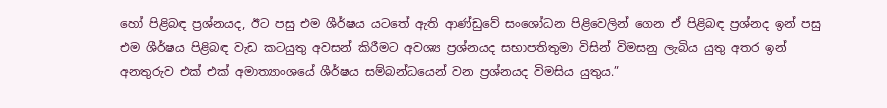හෝ පිළිබඳ ප්‍රශ්නයද, ඊට පසු එම ශීර්ෂය යටතේ ඇති ආණ්ඩුවේ සංශෝධන පිළිවෙලින් ගෙන ඒ පිළිබඳ ප්‍රශ්නද ඉන් පසු එම ශීර්ෂය පිළිබඳ වැඩ කටයුතු අවසන් කිරීමට අවශ්‍ය ප්‍රශ්නයද සභාපතිතුමා විසින් විමසනු ලැබිය යුතු අතර ඉන් අනතුරුව එක් එක් අමාත්‍යාංශයේ ශීර්ෂය සම්බන්ධයෙන් වන ප්‍රශ්නයද විමසිය යුතුය.”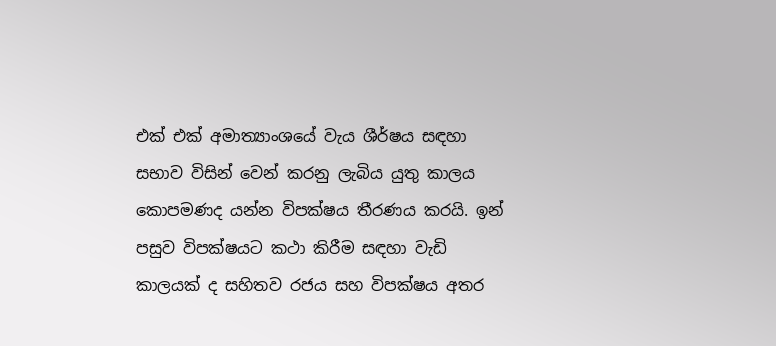එක් එක් අමාත්‍යාංශයේ වැය ශීර්ෂය සඳහා සභාව විසින් වෙන් කරනු ලැබිය යුතු කාලය කොපමණද යන්න විපක්ෂය තීරණය කරයි. ඉන් පසුව විපක්ෂයට කථා කිරීම සඳහා වැඩි කාලයක් ද සහිතව රජය සහ විපක්ෂය අතර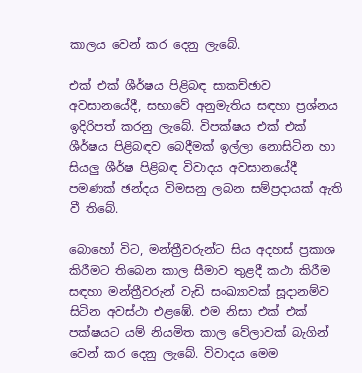කාලය වෙන් කර දෙනු ලැබේ.

එක් එක් ශීර්ෂය පිළිබඳ සාකච්ඡාව අවසානයේදී, සභාවේ අනුමැතිය සඳහා ප්‍රශ්නය ඉදිරිපත් කරනු ලැබේ. විපක්ෂය එක් එක් ශීර්ෂය පිළිබඳව බෙදීමක් ඉල්ලා ‍නොසිටින හා සියලු ශීර්ෂ පිළිබඳ විවාදය අවසානයේදී පමණක් ඡන්දය විමසනු ලබන සම්ප්‍රදායක් ඇති වී තිබේ.

බොහෝ විට, මන්ත්‍රීවරුන්ට සිය අදහස් ප්‍රකාශ කිරීමට තිබෙන කාල සීමාව තුළදී කථා කිරීම සඳහා මන්ත්‍රීවරුන් වැඩි සංඛ්‍යාවක් සූදානම්ව සිටින අවස්ථා එළඹේ. එම නිසා එක් එක් පක්ෂයට යම් නියමිත කාල වේලාවක් බැගින් වෙන් කර දෙනු ලැබේ. විවාදය මෙම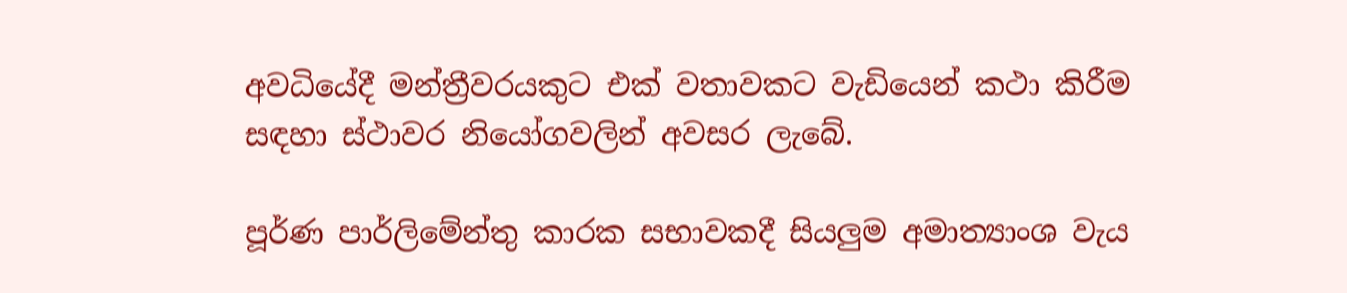අවධියේදී ‍මන්ත්‍රීවරයකුට එක් වතාවකට වැඩියෙන් කථා කිරීම සඳහා ස්ථාවර නියෝගවලින් අවසර ලැබේ.

පූර්ණ පාර්ලිමේන්තු කාරක සභාවකදී සියලුම අමාත්‍යාංශ වැය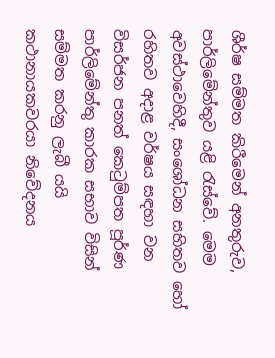ශීර්ෂ සම්මත කිරීමෙන් අනතුරුව, පාර්ලිමේන්තුව යළි රැස්වේ. මෙම අවස්ථාවෙහිදී, සංශෝධන සහිතව හෝ රහිතව අදාළ වර්ෂය සඳහා වන විසර්ජන පනත් කෙටුම්පත පූර්ණ පාර්ලිමේන්තු කාරක සභාව විසින් සම්මත කරනු ලැබී යයි කථානායකවරයා නිවේදනය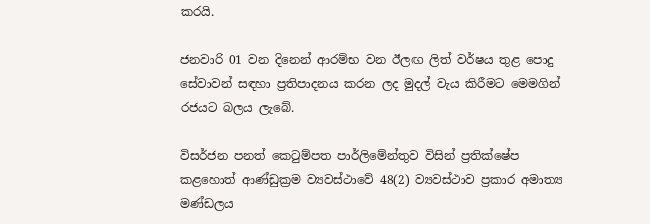කරයි.

ජනවාරි 01 වන දිනෙන් ආරම්භ වන ඊලඟ ලිත් වර්ෂය තුළ පොදු සේවාවන් සඳහා ප්‍රතිපාදනය කරන ලද මුදල් වැය කිරීමට මෙමගින් රජයට බලය ලැබේ.

විසර්ජන පනත් කෙටුම්පත පාර්ලිමේන්තුව විසින් ප්‍රතික්‍‍ෂේප කළහොත් ආණ්ඩුක්‍රම ව්‍යවස්ථාවේ 48(2) ව්‍යවස්ථාව ප්‍රකාර අමාත්‍ය මණ්ඩලය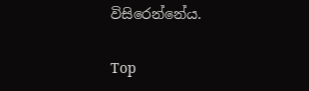විසිරෙන්නේය.

Top